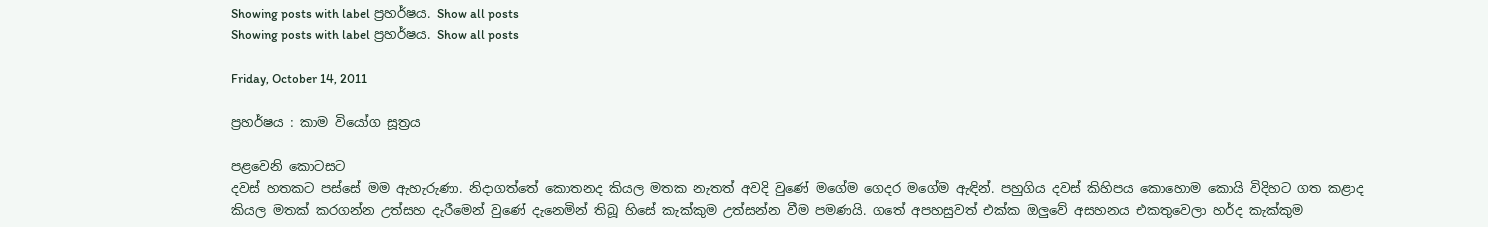Showing posts with label ප්‍රහර්ෂය. Show all posts
Showing posts with label ප්‍රහර්ෂය. Show all posts

Friday, October 14, 2011

ප්‍රහර්ෂය : කාම වියෝග සූත්‍රය

පළවෙනි කොටසට
දවස් හතකට පස්සේ මම ඇහැරුණා. නිදාගත්තේ කොතනද කියල මතක නැතත් අවදි වුණේ මගේම ගෙදර මගේම ඇඳින්. පහුගිය දවස් කිහිපය කොහොම කොයි විදිහට ගත කළාද කියල මතක් කරගන්න උත්සහ දැරීමෙන් වුණේ දැනෙමින් තිබූ හිසේ කැක්කුම උත්සන්න වීම පමණයි. ගතේ අපහසුවත් එක්ක ඔලුවේ අසහනය එකතුවෙලා හර්ද කැක්කුම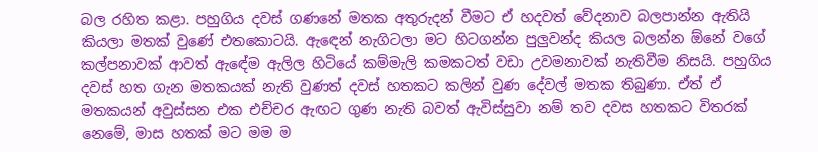බල රහිත කළා. පහුගිය දවස් ගණනේ මතක අතුරුදන් වීමට ඒ හදවත් වේදනාව බලපාන්න ඇතියි කියලා මතක් වුණේ එතකොටයි. ඇඳෙන් නැගිටලා මට හිටගන්න පුලුවන්ද කියල බලන්න ඕනේ වගේ කල්පනාවක් ආවත් ඇඳේම ඇලිල හිටියේ කම්මැලි කමකටත් වඩා උවමනාවක් නැතිවීම නිසයි. පහුගිය දවස් හත ගැන මතකයක් නැති වුණත් දවස් හතකට කලින් වුණ දේවල් මතක තිබුණා. ඒත් ඒ මතකයන් අවුස්සන එක එච්චර ඇඟට ගුණ නැති බවත් ඇවිස්සුවා නම් තව දවස හතකට විතරක් නෙමේ, මාස හතක් මට මම ම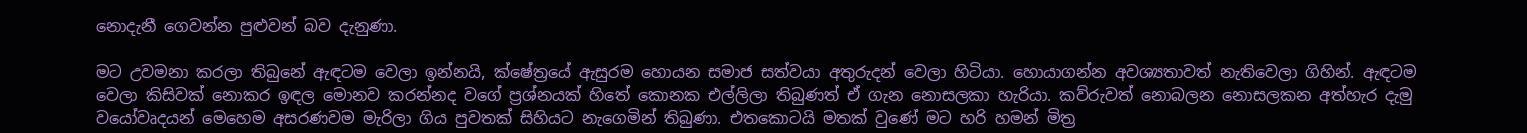නොදැනී ගෙවන්න පුළුවන් බව දැනුණා.

මට උවමනා කරලා තිබුනේ ඇඳටම වෙලා ඉන්නයි, ක්ෂේත්‍රයේ ඇසුරම හොයන සමාජ සත්වයා අතුරුදන් වෙලා හිටියා. හොයාගන්න අවශ්‍යතාවත් නැතිවෙලා ගිහින්. ඇඳටම වෙලා කිසිවක් නොකර ඉඳල මොනව කරන්නද වගේ ප්‍රශ්නයක් හිතේ කොනක එල්ලිලා තිබුණත් ඒ ගැන නොසලකා හැරියා. කව්රුවත් නොබලන නොසලකන අත්හැර දැමු වයෝවෘදයන් මෙහෙම අසරණවම මැරිලා ගිය පුවතක් සිහියට නැගෙමින් තිබුණා. එතකොටයි මතක් වුණේ මට හරි හමන් මිත්‍ර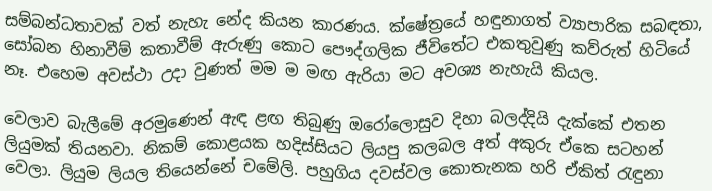සම්බන්ධතාවක් වත් නැහැ නේද කියන කාරණය. ක්ෂේත්‍රයේ හඳුනාගත් ව්‍යාපාරික සබඳතා, සෝබන හිනාවීම් කතාවීම් ඇරුණු කොට පෞද්ගලික ජීවිතේට එකතුවුණු කව්රුත් හිටියේ නෑ. එහෙම අවස්ථා උදා වුණත් මම ම මඟ ඇරියා මට අවශ්‍ය නැහැයි කියල.

වෙලාව බැලීමේ අරමුණෙන් ඇඳ ළඟ තිබුණු ඔරෝලොසුව දිහා බලද්දියි දැක්කේ එතන ලියුමක් තියනවා. නිකම් කොළයක හදිස්සියට ලියපු කලබල අත් අකුරු ඒකෙ සටහන් වෙලා. ලියුම ලියල තියෙන්නේ චමේලි. පහුගිය දවස්වල කොතැනක හරි ඒකිත් රැඳුනා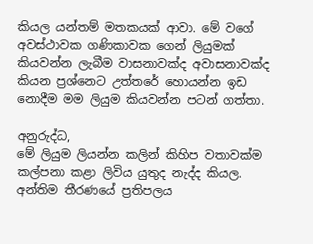කියල යන්තම් මතකයක් ආවා. මේ වගේ අවස්ථාවක ගණිකාවක ගෙන් ලියුමක් කියවන්න ලැබීම වාසනාවක්ද අවාසනාවක්ද කියන ප්‍රශ්නෙට උත්තරේ හොයන්න ඉඩ නොදීම මම ලියුම කියවන්න පටන් ගත්තා.

අනුරුද්ධ,
මේ ලියුම ලියන්න කලින් කිහිප වතාවක්ම කල්පනා කළා ලිවිය යුතුද නැද්ද කියල. අන්තිම තීරණයේ ප්‍රතිපලය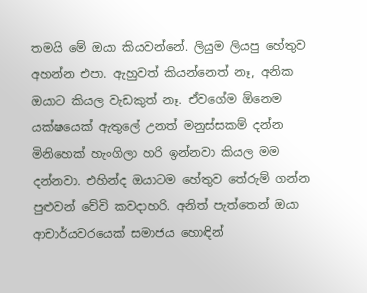තමයි මේ ඔයා කියවන්නේ. ලියුම ලියපු හේතුව අහන්න එපා. ඇහුවත් කියන්නෙත් නෑ, අනික ඔයාට කියල වැඩකුත් නෑ. ඒවගේම ඕනෙම යක්ෂයෙක් ඇතුලේ උනත් මනුස්සකම් දන්න මිනිහෙක් හැංගිලා හරි ඉන්නවා කියල මම දන්නවා. එහින්ද ඔයාටම හේතුව තේරුම් ගන්න පුළුවන් වේවි කවදාහරි. අනිත් පැත්තෙන් ඔයා ආචාර්යවරයෙක් සමාජය හොඳින්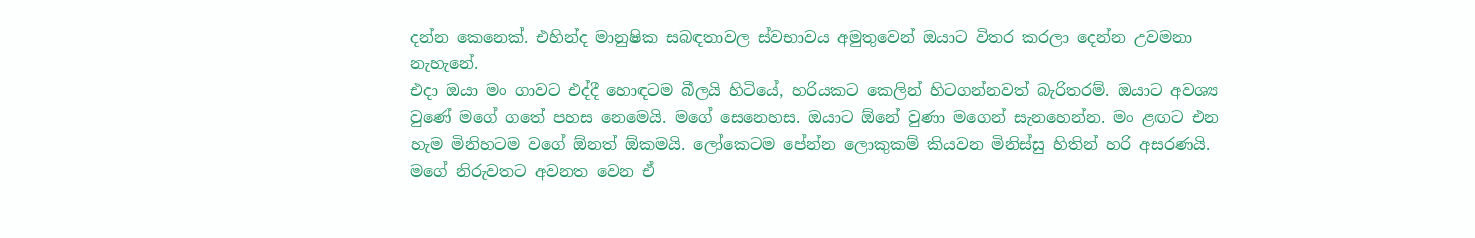දන්න කෙනෙක්. එහින්ද මානුෂික සබඳතාවල ස්වභාවය අමුතුවෙන් ඔයාට විතර කරලා දෙන්න උවමනා නැහැනේ.
එදා ඔයා මං ගාවට එද්දී හොඳටම බීලයි හිටියේ, හරියකට කෙලින් හිටගන්නවත් බැරිතරම්. ඔයාට අවශ්‍ය වුණේ මගේ ගතේ පහස නෙමෙයි. මගේ සෙනෙහස. ඔයාට ඕනේ වුණා මගෙන් සැනහෙන්න. මං ළඟට එන හැම මිනිහටම වගේ ඕනත් ඕකමයි. ලෝකෙටම පේන්න ලොකුකම් කියවන මිනිස්සු හිතින් හරි අසරණයි. මගේ නිරුවතට අවනත වෙන ඒ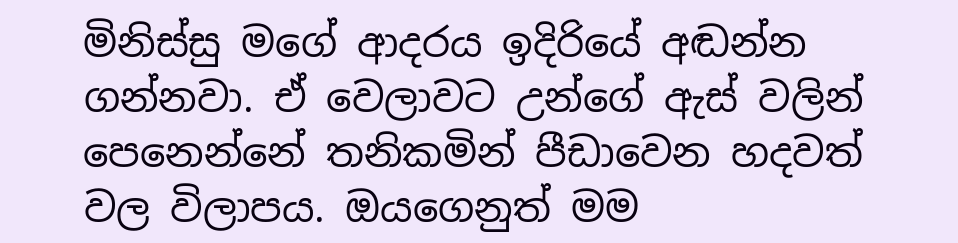මිනිස්සු මගේ ආදරය ඉදිරියේ අඬන්න ගන්නවා. ඒ වෙලාවට උන්ගේ ඇස් වලින් පෙනෙන්නේ තනිකමින් පීඩාවෙන හදවත් වල විලාපය. ඔයගෙනුත් මම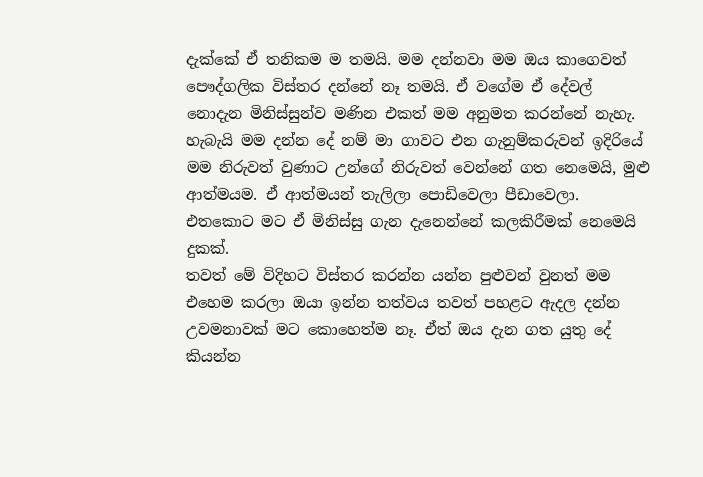දැක්කේ ඒ තනිකම ම තමයි. මම දන්නවා මම ඔය කාගෙවත් පෞද්ගලික විස්තර දන්නේ නෑ තමයි. ඒ වගේම ඒ දේවල් නොදැන මිනිස්සුන්ව මණින එකත් මම අනුමත කරන්නේ නැහැ. හැබැයි මම දන්න දේ නම් මා ගාවට එන ගැනුම්කරුවන් ඉදිරියේ මම නිරුවත් වුණාට උන්ගේ නිරුවත් වෙන්නේ ගත නෙමෙයි, මුළු ආත්මයම. ඒ ආත්මයන් තැලිලා පොඩිවෙලා පීඩාවෙලා. එතකොට මට ඒ මිනිස්සු ගැන දැනෙන්නේ කලකිරීමක් නෙමෙයි දුකක්.
තවත් මේ විදිහට විස්තර කරන්න යන්න පුළුවන් වුනත් මම එහෙම කරලා ඔයා ඉන්න තත්වය තවත් පහළට ඇදල දන්න උවමනාවක් මට කොහෙත්ම නෑ. ඒත් ඔය දැන ගත යුතු දේ කියන්න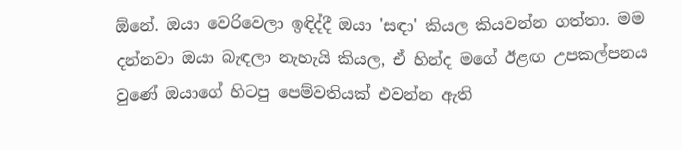ඕනේ. ඔයා වෙරිවෙලා ඉඳිද්දී ඔයා 'සඳා' කියල කියවන්න ගත්තා. මම දන්නවා ඔයා බැඳලා නැහැයි කියල, ඒ හින්ද මගේ ඊළඟ උපකල්පනය වුණේ ඔයාගේ හිටපු පෙම්වතියක් එවන්න ඇති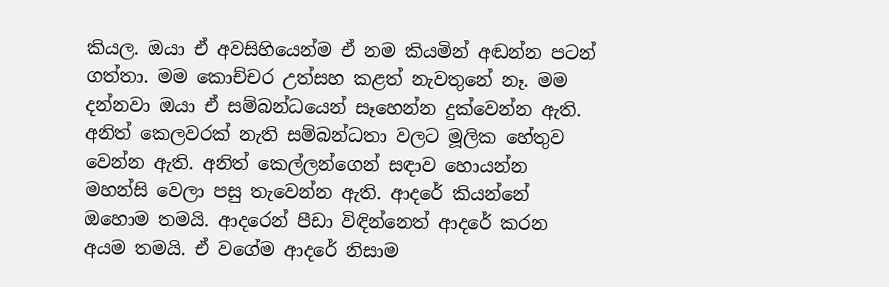කියල. ඔයා ඒ අවසිහියෙන්ම ඒ නම කියමින් අඬන්න පටන් ගත්තා. මම කොච්චර උත්සහ කළත් නැවතුනේ නෑ. මම දන්නවා ඔයා ඒ සම්බන්ධයෙන් සෑහෙන්න දුක්වෙන්න ඇති. අනිත් කෙලවරක් නැති සම්බන්ධතා වලට මූලික හේතුව වෙන්න ඇති. අනිත් කෙල්ලන්ගෙන් සඳාව හොයන්න මහන්සි වෙලා පසු තැවෙන්න ඇති. ආදරේ කියන්නේ ඔහොම තමයි. ආදරෙන් පීඩා විඳින්නෙත් ආදරේ කරන අයම තමයි. ඒ වගේම ආදරේ නිසාම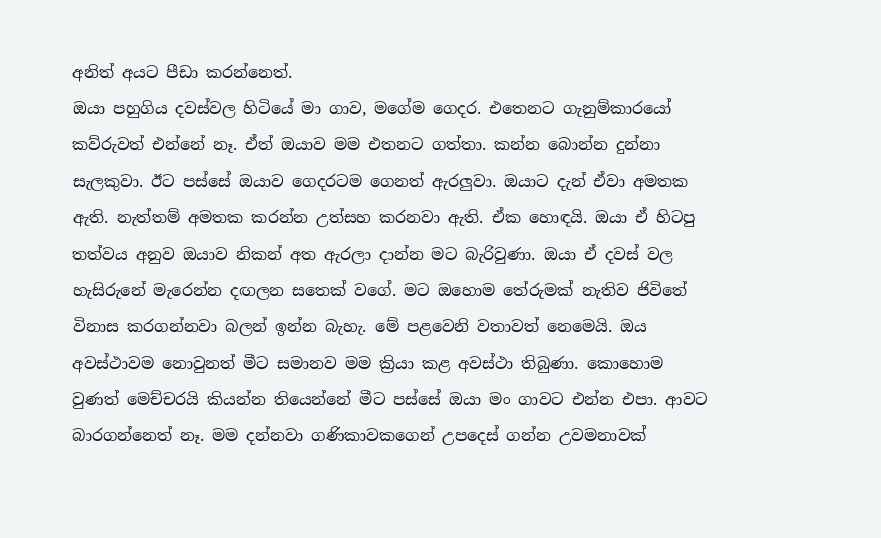අනිත් අයට පීඩා කරන්නෙත්.
ඔයා පහුගිය දවස්වල හිටියේ මා ගාව, මගේම ගෙදර. එතෙනට ගැනුම්කාරයෝ කව්රුවත් එන්නේ නෑ. ඒත් ඔයාව මම එතනට ගත්තා. කන්න බොන්න දුන්නා සැලකුවා. ඊට පස්සේ ඔයාව ගෙදරටම ගෙනත් ඇරලුවා. ඔයාට දැන් ඒවා අමතක ඇති. නැත්තම් අමතක කරන්න උත්සහ කරනවා ඇති. ඒක හොඳයි. ඔයා ඒ හිටපු තත්වය අනුව ඔයාව නිකන් අත ඇරලා දාන්න මට බැරිවුණා. ඔයා ඒ දවස් වල හැසිරුනේ මැරෙන්න දඟලන සතෙක් වගේ. මට ඔහොම තේරුමක් නැතිව ජිවිතේ විනාස කරගන්නවා බලන් ඉන්න බැහැ. මේ පළවෙනි වතාවත් නෙමෙයි. ඔය අවස්ථාවම නොවුනත් මීට සමානව මම ක්‍රියා කළ අවස්ථා තිබුණා. කොහොම වුණත් මෙච්චරයි කියන්න තියෙන්නේ මීට පස්සේ ඔයා මං ගාවට එන්න එපා. ආවට බාරගන්නෙත් නෑ. මම දන්නවා ගණිකාවකගෙන් උපදෙස් ගන්න උවමනාවක්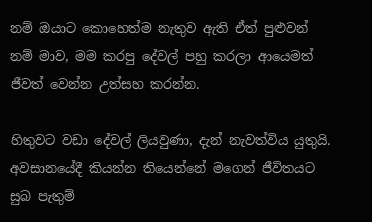නම් ඔයාට කොහෙත්ම නැතුව ඇති ඒත් පුළුවන් නම් මාව, මම කරපු දේවල් පහු කරලා ආයෙමත් ජීවත් වෙන්න උත්සහ කරන්න.

හිතුවට වඩා දේවල් ලියවුණා, දැන් නැවත්විය යුතුයි. අවසානයේදී කියන්න තියෙන්නේ මගෙන් ජීවිතයට සුබ පැතුම්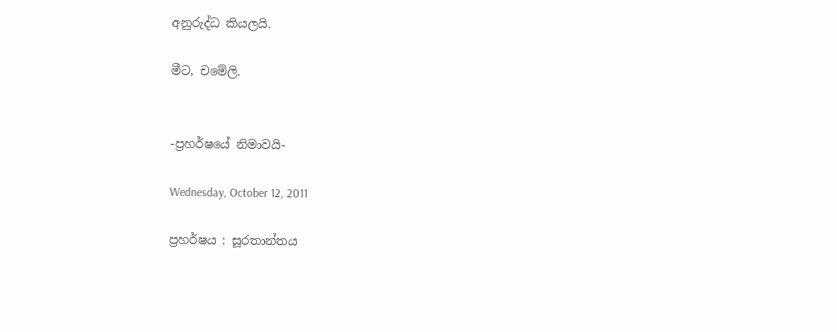අනුරුද්ධ කියලයි.

මීට, චමේලි.


-ප්‍රහර්ෂයේ නිමාවයි-

Wednesday, October 12, 2011

ප්‍රහර්ෂය : සූරතාන්තය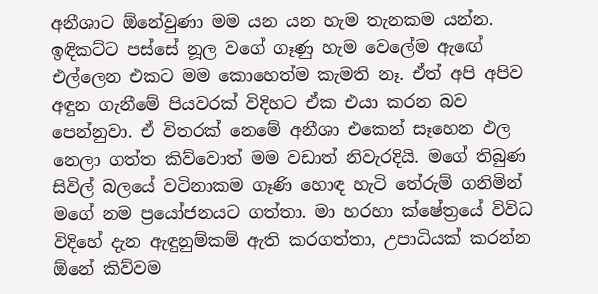අනීශාට ඕනේවුණා මම යන යන හැම තැනකම යන්න. ඉඳිකට්ට පස්සේ නූල වගේ ගෑණු හැම වෙලේම ඇඟේ එල්ලෙන එකට මම කොහෙත්ම කැමති නෑ. ඒත් අපි අපිව අඳුන ගැනීමේ පියවරක් විදිහට ඒක එයා කරන බව පෙන්නුවා. ඒ විතරක් නෙමේ අනීශා එකෙන් සෑහෙන ඵල නෙලා ගත්ත කිව්වොත් මම වඩාත් නිවැරදියි. මගේ තිබුණ සිවිල් බලයේ වටිනාකම ගෑණි හොඳ හැටි තේරුම් ගනිමින් මගේ නම ප්‍රයෝජනයට ගත්තා. මා හරහා ක්ෂේත්‍රයේ විවිධ විදිහේ දැන ඇඳුනුම්කම් ඇති කරගත්තා, උපාධියක් කරන්න ඕනේ කිව්වම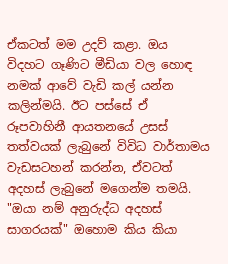ඒකටත් මම උදව් කළා. ඔය විදහට ගෑණිට මීඩියා වල හොඳ නමක් ආවේ වැඩි කල් යන්න කලින්මයි. ඊට පස්සේ ඒ රූපවාහිනී ආයතනයේ උසස් තත්වයක් ලැබුනේ විවිධ වාර්තාමය වැඩසටහන් කරන්න, ඒවටත් අදහස් ලැබුනේ මගෙන්ම තමයි.
"ඔයා නම් අනුරුද්ධ අදහස් සාගරයක්" ඔහොම කිය කියා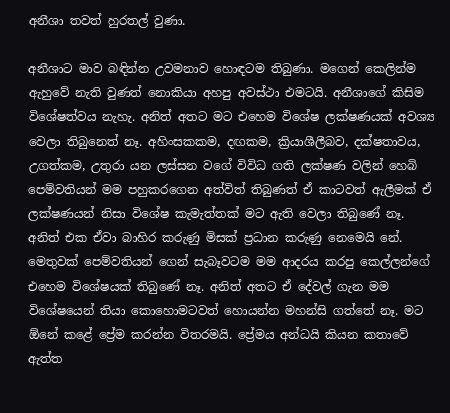අනීශා තවත් හුරතල් වුණා.

අනීශාට මාව බඳින්න උවමනාව හොඳටම තිබුණා. මගෙන් කෙලින්ම ඇහුවේ නැති වුණත් නොකියා අහපු අවස්ථා එමටයි. අනීශාගේ කිසිම විශේෂත්වය නැහැ. අනිත් අතට මට එහෙම විශේෂ ලක්ෂණයක් අවශ්‍ය වෙලා තිබුනෙත් නෑ. අහිංසකකම, දඟකම, ක්‍රියාශීලීබව, දක්ෂතාවය, උගත්කම, උතුරා යන ලස්සන වගේ විවිධ ගති ලක්ෂණ වලින් හෙබි පෙම්වතියන් මම පහුකරගෙන අත්විත් තිබුණත් ඒ කාටවත් ඇලීමක් ඒ ලක්ෂණයන් නිසා විශේෂ කැමැත්තක් මට ඇති වෙලා තිබුණේ නෑ. අනිත් එක ඒවා බාහිර කරුණු මිසක් ප්‍රධාන කරුණු නෙමෙයි නේ. මෙතුවක් පෙම්වතියන් ගෙන් සැබෑවටම මම ආදරය කරපු කෙල්ලන්ගේ එහෙම විශේෂයක් තිබුණේ නෑ. අනිත් අතට ඒ දේවල් ගැන මම විශේෂයෙන් තියා කොහොමටවත් හොයන්න මහන්සි ගත්තේ නෑ. මට ඕනේ කළේ ප්‍රේම කරන්න විතරමයි. ප්‍රේමය අන්ධයි කියන කතාවේ ඇත්ත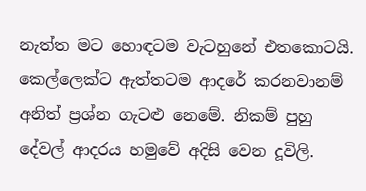නැත්ත මට හොඳටම වැටහුනේ එතකොටයි. කෙල්ලෙක්ට ඇත්තටම ආදරේ කරනවානම් අනිත් ප්‍රශ්න ගැටළු නෙමේ. නිකම් පුහු දේවල් ආදරය හමුවේ අදිසි වෙන දූවිලි.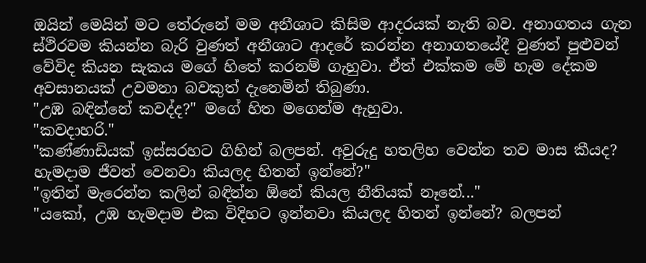ඔයින් මෙයින් මට තේරුනේ මම අනීශාට කිසිම ආදරයක් නැති බව. අනාගතය ගැන ස්ථිරවම කියන්න බැරි වුණත් අනීශාට ආදරේ කරන්න අනාගතයේදී වුණත් පුළුවන් වේවිද කියන සැකය මගේ හිතේ කරනම් ගැහුවා. ඒත් එක්කම මේ හැම දේකම අවසානයක් උවමනා බවකුත් දැනෙමින් තිබුණා.
"උඹ බඳින්නේ කවද්ද?" මගේ හිත මගෙන්ම ඇහුවා.
"කවදාහරි."
"කණ්ණාඩියක් ඉස්සරහට ගිහින් බලපන්. අවුරුදු හතලිහ වෙන්න තව මාස කීයද? හැමදාම ජීවත් වෙනවා කියලද හිතන් ඉන්නේ?"
"ඉතින් මැරෙන්න කලින් බඳින්න ඕනේ කියල නීතියක් නෑනේ..."
"යකෝ, උඹ හැමදාම එක විදිහට ඉන්නවා කියලද හිතන් ඉන්නේ? බලපන්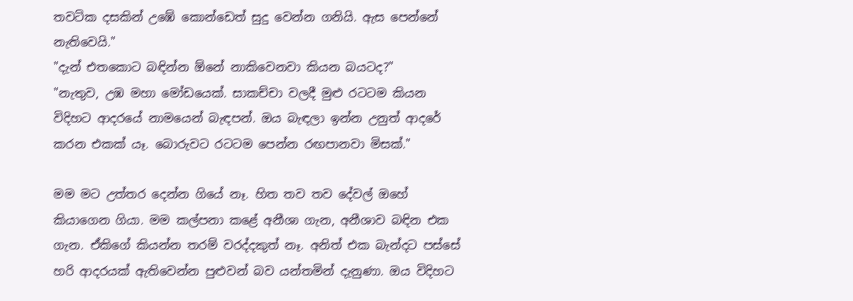තවටික දසකින් උඹේ කොන්ඩෙත් සුදු වෙන්න ගනියි. ඇස පෙන්නේ නැතිවෙයි."
"දැන් එතකොට බඳින්න ඕනේ නාකිවෙනවා කියන බයටද?"
"නැතුව, උඹ මහා මෝඩයෙක්. සාකච්චා වලදී මුළු රටටම කියන විදිහට ආදරයේ නාමයෙන් බැඳපන්. ඔය බැඳලා ඉන්න උනුත් ආදරේ කරන එකක් යෑ. බොරුවට රටටම පෙන්න රඟපානවා මිසක්."

මම මට උත්තර දෙන්න ගියේ නෑ. හිත තව තව දේවල් ඔහේ කියාගෙන ගියා. මම කල්පනා කළේ අනීශා ගැන, අනීශාව බඳින එක ගැන. ඒකිගේ කියන්න තරම් වරද්දකුත් නෑ. අනිත් එක බැන්දට පස්සේ හරි ආදරයක් ඇතිවෙන්න පුළුවන් බව යන්තමින් දැනුණා. ඔය විදිහට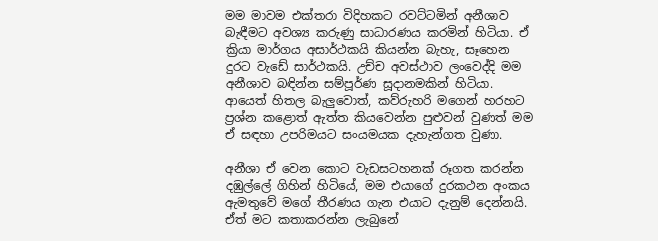මම මාවම එක්තරා විදිහකට රවට්ටමින් අනීශාව බැඳීමට අවශ්‍ය කරුණු සාධාරණය කරමින් හිටියා. ඒ ක්‍රියා මාර්ගය අසාර්ථකයි කියන්න බැහැ, සෑහෙන දුරට වැඩේ සාර්ථකයි. උච්ච අවස්ථාව ලංවෙද්දි මම අනීශාව බඳින්න සම්පූර්ණ සූදානමකින් හිටියා. ආයෙත් හිතල බැලුවොත්, කව්රුහරි මගෙන් හරහට ප්‍රශ්න කළොත් ඇත්ත කියවෙන්න පුළුවන් වුණත් මම ඒ සඳහා උපරිමයට සංයමයක දැහැන්ගත වුණා.

අනීශා ඒ වෙන කොට වැඩසටහනක් රූගත කරන්න දඹුල්ලේ ගිහින් හිටියේ, මම එයාගේ දුරකථන අංකය ඇමතුවේ මගේ තීරණය ගැන එයාට දැනුම් දෙන්නයි. ඒත් මට කතාකරන්න ලැබුනේ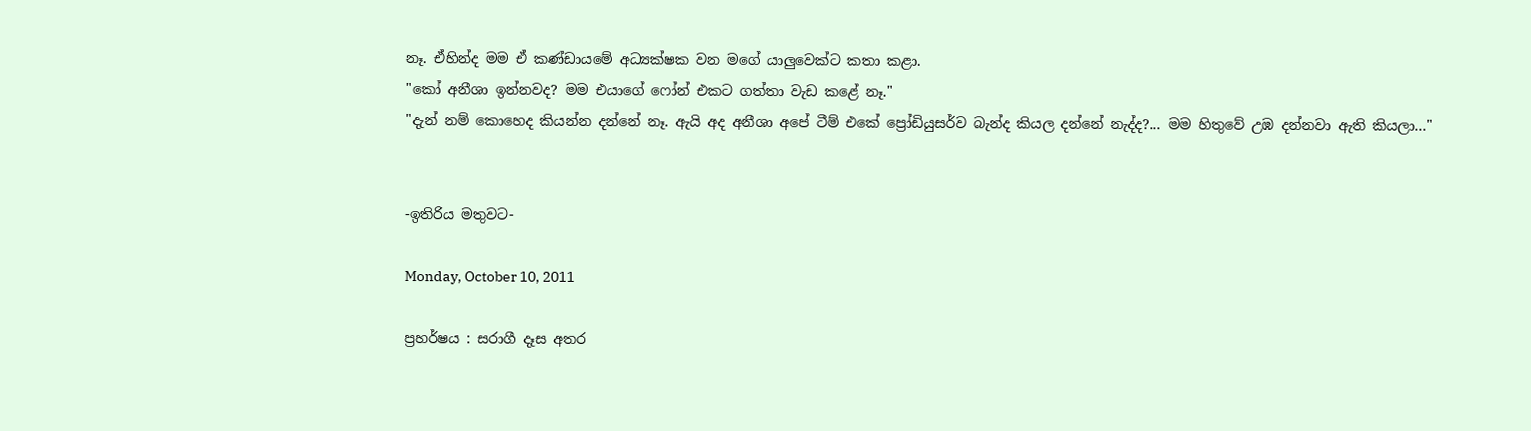නෑ. ඒහින්ද මම ඒ කණ්ඩායමේ අධ්‍යක්ෂක වන මගේ යාලුවෙක්ට කතා කළා.
"කෝ අනීශා ඉන්නවද? මම එයාගේ ෆෝන් එකට ගත්තා වැඩ කළේ නෑ."
"දැන් නම් කොහෙද කියන්න දන්නේ නෑ. ඇයි අද අනීශා අපේ ටීම් එකේ ප්‍රෝඩියුසර්ව බැන්ද කියල දන්නේ නැද්ද?... මම හිතුවේ උඹ දන්නවා ඇති කියලා..."


-ඉතිරිය මතුවට-

Monday, October 10, 2011

ප්‍රහර්ෂය : සරාගී දෑස අතර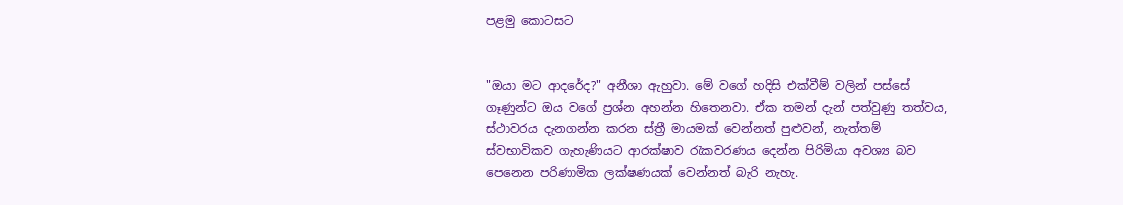පළමු කොටසට


"ඔයා මට ආදරේද?" අනීශා ඇහුවා. මේ වගේ හදිසි එක්වීම් වලින් පස්සේ ගෑණුන්ට ඔය වගේ ප්‍රශ්න අහන්න හිතෙනවා. ඒක තමන් දැන් පත්වුණු තත්වය, ස්ථාවරය දැනගන්න කරන ස්ත්‍රී මායමක් වෙන්නත් පුළුවන්, නැත්තම් ස්වභාවිකව ගැහැණියට ආරක්ෂාව රැකවරණය දෙන්න පිරිමියා අවශ්‍ය බව පෙනෙන පරිණාමික ලක්ෂණයක් වෙන්නත් බැරි නැහැ.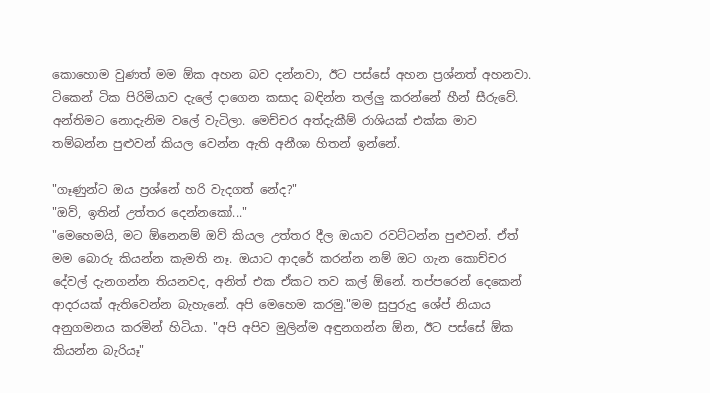කොහොම වුණත් මම ඕක අහන බව දන්නවා, ඊට පස්සේ අහන ප්‍රශ්නත් අහනවා. ටිකෙන් ටික පිරිමියාව දැලේ දාගෙන කසාද බඳින්න තල්ලු කරන්නේ හීන් සීරුවේ. අන්තිමට නොදැනිම වලේ වැටිලා. මෙච්චර අත්දැකීම් රාශියක් එක්ක මාව තම්බන්න පුළුවන් කියල වෙන්න ඇති අනීශා හිතන් ඉන්නේ.

"ගෑණුන්ට ඔය ප්‍රශ්නේ හරි වැදගත් නේද?"
"ඔව්, ඉතින් උත්තර දෙන්නකෝ..."
"මෙහෙමයි, මට ඕනෙනම් ඔව් කියල උත්තර දීල ඔයාව රවට්ටන්න පුළුවන්. ඒත් මම බොරු කියන්න කැමති නෑ. ඔයාට ආදරේ කරන්න නම් ඔට ගැන කොච්චර දේවල් දැනගන්න තියනවද, අනිත් එක ඒකට තව කල් ඕනේ. තප්පරෙන් දෙකෙන් ආදරයක් ඇතිවෙන්න බැහැනේ. අපි මෙහෙම කරමු."මම සුපුරුදු ශේප් නියාය අනුගමනය කරමින් හිටියා. "අපි අපිව මුලින්ම අඳුනගන්න ඕන, ඊට පස්සේ ඕක කියන්න බැරියෑ"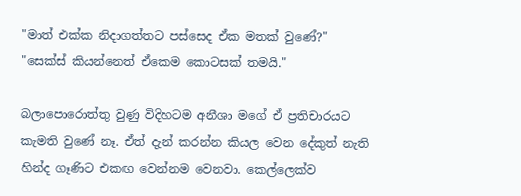"මාත් එක්ක නිදාගත්තට පස්සෙද ඒක මතක් වුණේ?"
"සෙක්ස් කියන්නෙත් ඒකෙම කොටසක් තමයි."

බලාපොරොත්තු වුණු විදිහටම අනීශා මගේ ඒ ප්‍රතිචාරයට කැමති වුණේ නෑ. ඒත් දැන් කරන්න කියල වෙන දේකුත් නැති හින්ද ගෑණිට එකඟ වෙන්නම වෙනවා. කෙල්ලෙක්ව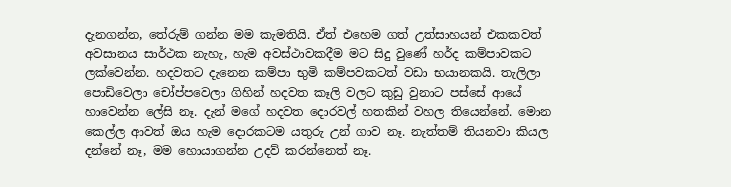දැනගන්න, තේරුම් ගන්න මම කැමතියි. ඒත් එහෙම ගත් උත්සාහයන් එකකවත් අවසානය සාර්ථක නැහැ, හැම අවස්ථාවකදීම මට සිදු වුණේ හර්ද කම්පාවකට ලක්වෙන්න. හදවතට දැනෙන කම්පා භුමි කම්පවකටත් වඩා භයානකයි. තැලිලා පොඩිවෙලා චෝප්පවෙලා ගිහින් හදවත කෑලි වලට කුඩු වුනාට පස්සේ ආයේ හාවෙන්න ලේසි නෑ. දැන් මගේ හදවත දොරවල් හතකින් වහල තියෙන්නේ. මොන කෙල්ල ආවත් ඔය හැම දොරකටම යතුරු උන් ගාව නෑ. නැත්තම් තියනවා කියල දන්නේ නෑ, මම හොයාගන්න උදව් කරන්නෙත් නෑ.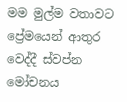මම මුල්ම වතාවට ප්‍රේමයෙන් ආතුර වෙද්දී ස්වප්න මෝචනය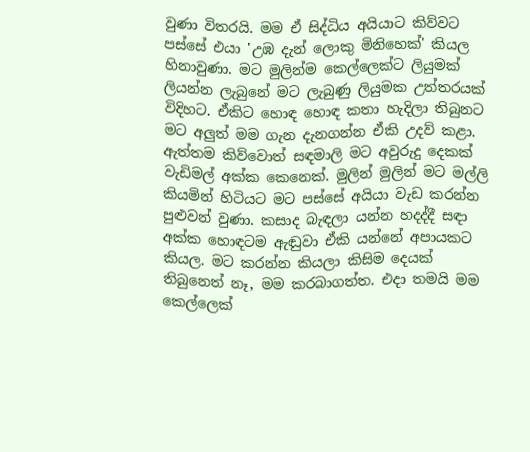වුණා විතරයි. මම ඒ සිද්ධිය අයියාට කිව්වට පස්සේ එයා 'උඹ දැන් ලොකු මිනිහෙක්' කියල හිනාවුණා. මට මුලින්ම කෙල්ලෙක්ට ලියුමක් ලියන්න ලැබුනේ මට ලැබුණු ලියුමක උත්තරයක් විදිහට. ඒකිට හොඳ හොඳ කතා හැදිලා තිබුනට මට අලුත් මම ගැන දැනගන්න ඒකි උදව් කළා. ඇත්තම කිව්වොත් සඳමාලි මට අවුරුදු දෙකක් වැඩිමල් අක්ක කෙනෙක්. මුලින් මුලින් මට මල්ලි කියමින් හිටියට මට පස්සේ අයියා වැඩ කරන්න පුළුවන් වුණා. කසාද බැඳලා යන්න හදද්දී සඳා අක්ක හොඳටම ඇඬුවා ඒකි යන්නේ අපායකට කියල. මට කරන්න කියලා කිසිම දෙයක් තිබුනෙත් නෑ, මම කරබාගත්ත. එදා තමයි මම කෙල්ලෙක්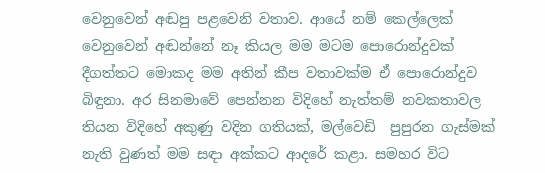වෙනුවෙන් අඬපු පළවෙනි වතාව. ආයේ නම් කෙල්ලෙක් වෙනුවෙන් අඬන්නේ නෑ කියල මම මටම පොරොන්දුවක් දීගත්තට මොකද මම අතින් කීප වතාවක්ම ඒ පොරොන්දුව බිඳුනා. අර සිනමාවේ පෙන්නන විදිහේ නැත්තම් නවකතාවල තියන විදිහේ අකුණු වදින ගතියක්, මල්වෙඩි  පුපුරන ගැස්මක් නැති වුණත් මම සඳා අක්කට ආදරේ කළා. සමහර විට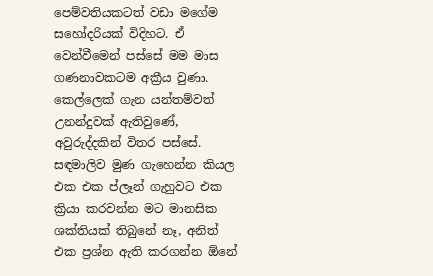පෙම්වතියකටත් වඩා මගේම සහෝදරියක් විදිහට. ඒ වෙන්වීමෙන් පස්සේ මම මාස ගණනාවකටම අක්‍රීය වුණා. කෙල්ලෙක් ගැන යන්තම්වත්  උනන්දුවක් ඇතිවුණේ, අවුරුද්දකින් විතර පස්සේ. සඳමාලිව මුණ ගැහෙන්න කියල එක එක ප්ලෑන් ගැහුවට එක ක්‍රියා කරවන්න මට මානසික ශක්තියක් තිබුනේ නෑ, අනිත් එක ප්‍රශ්න ඇති කරගන්න ඕනේ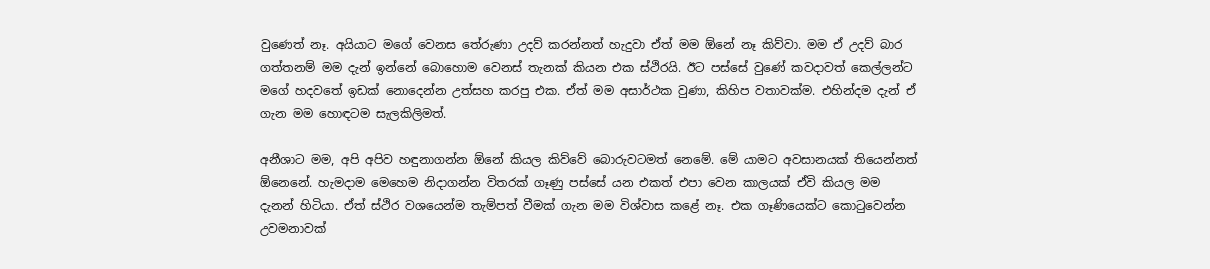වුණෙත් නෑ. අයියාට මගේ වෙනස තේරුණා උදව් කරන්නත් හැදුවා ඒත් මම ඕනේ නෑ කිව්වා. මම ඒ උදව් බාර ගත්තනම් මම දැන් ඉන්නේ බොහොම වෙනස් තැනක් කියන එක ස්ථිරයි. ඊට පස්සේ වුණේ කවදාවත් කෙල්ලන්ට මගේ හදවතේ ඉඩක් නොදෙන්න උත්සහ කරපු එක. ඒත් මම අසාර්ථක වුණා, කිහිප වතාවක්ම. එහින්දම දැන් ඒ ගැන මම හොඳටම සැලකිලිමත්.

අනීශාට මම, අපි අපිව හඳුනාගන්න ඕනේ කියල කිව්වේ බොරුවටමත් නෙමේ. මේ යාමට අවසානයක් තියෙන්නත් ඕනෙනේ. හැමදාම මෙහෙම නිදාගන්න විතරක් ගෑණු පස්සේ යන එකත් එපා වෙන කාලයක් ඒවි කියල මම දැනන් හිටියා. ඒත් ස්ථිර වශයෙන්ම තැම්පත් වීමක් ගැන මම විශ්වාස කළේ නෑ. එක ගෑණියෙක්ට කොටුවෙන්න උවමනාවක්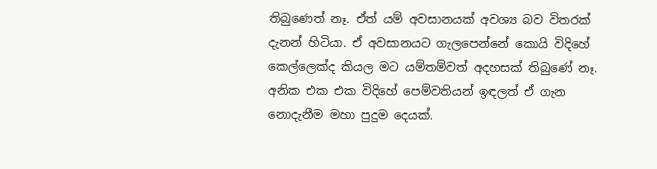තිබුණෙත් නෑ. ඒත් යම් අවසානයක් අවශ්‍ය බව විතරක් දැනන් හිටියා. ඒ අවසානයට ගැලපෙන්නේ කොයි විදිහේ කෙල්ලෙක්ද කියල මට යම්තම්වත් අදහසක් තිබුණේ නෑ. අනික එක එක විදිහේ පෙම්වතියන් ඉඳලත් ඒ ගැන නොදැනීම මහා පුදුම දෙයක්.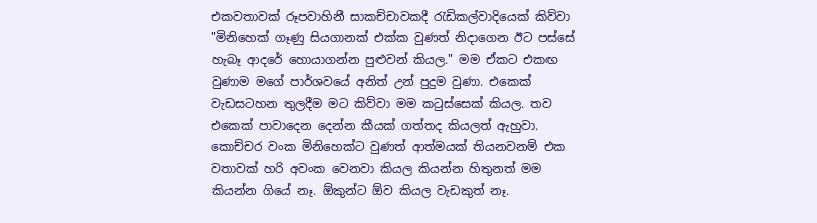එකවතාවක් රූපවාහිනී සාකච්චාවකදී රැඩිකල්වාදියෙක් කිව්වා "මිනිහෙක් ගෑණු සියගානක් එක්ක වුණත් නිදාගෙන ඊට පස්සේ හැබෑ ආදරේ හොයාගන්න පුළුවන් කියල." මම ඒකට එකඟ වුණාම මගේ පාර්ශවයේ අනිත් උන් පුදුම වුණා. එකෙක් වැඩසටහන තුලදීම මට කිව්වා මම කටුස්සෙක් කියල. තව එකෙක් පාවාදෙන දෙන්න කීයක් ගත්තද කියලත් ඇහුවා. කොච්චර වංක මිනිහෙක්ට වුණත් ආත්මයක් තියනවනම් එක වතාවක් හරි අවංක වෙනවා කියල කියන්න හිතුනත් මම කියන්න ගියේ නෑ. ඕකුන්ට ඕව කියල වැඩකුත් නෑ.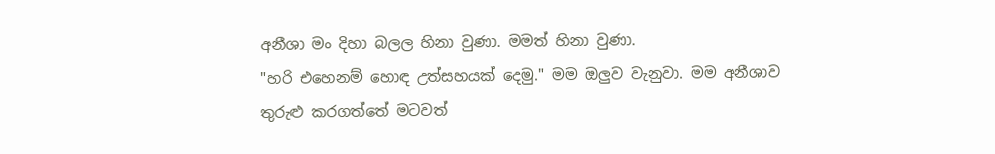අනීශා මං දිහා බලල හිනා වුණා. මමත් හිනා වුණා.
"හරි එහෙනම් හොඳ උත්සහයක් දෙමු." මම ඔලුව වැනුවා. මම අනීශාව තුරුළු කරගත්තේ මටවත්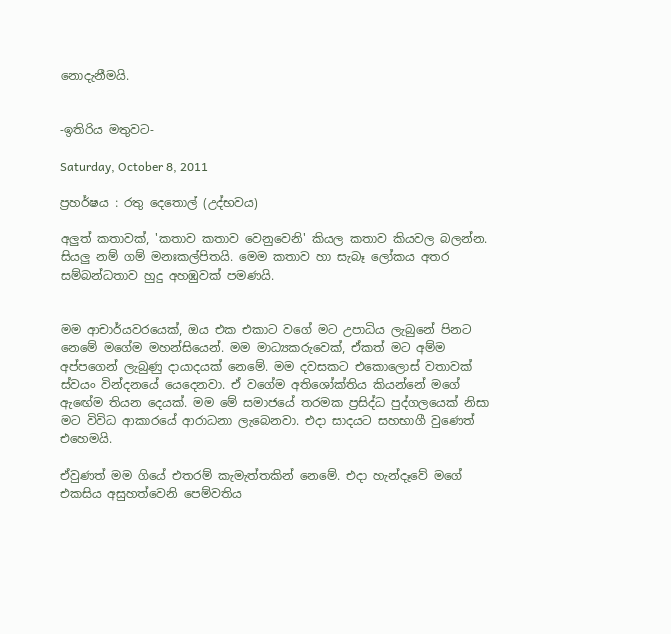නොදැනීමයි.


-ඉතිරිය මතුවට-

Saturday, October 8, 2011

ප්‍රහර්ෂය : රතු දෙතොල් (උද්භවය)

අලුත් කතාවක්, 'කතාව කතාව වෙනුවෙනි' කියල කතාව කියවල බලන්න. සියලු නම් ගම් මනඃකල්පිතයි. මෙම කතාව හා සැබෑ ලෝකය අතර සම්බන්ධතාව හුදු අහඹුවක් පමණයි.


මම ආචාර්යවරයෙක්, ඔය එක එකාට වගේ මට උපාධිය ලැබුනේ පිනට නෙමේ මගේම මහන්සියෙන්. මම මාධ්‍යකරුවෙක්, ඒකත් මට අම්ම අප්පගෙන් ලැබුණු දායාදයක් නෙමේ. මම දවසකට එකොලොස් වතාවක් ස්වයං වින්දනයේ යෙදෙනවා. ඒ වගේම අතිශෝක්තිය කියන්නේ මගේ ඇඟේම තියන දෙයක්. මම මේ සමාජයේ තරමක ප්‍රසිද්ධ පුද්ගලයෙක් නිසා මට විවිධ ආකාරයේ ආරාධනා ලැබෙනවා. එදා සාදයට සහභාගී වුණෙත් එහෙමයි.

ඒවුණත් මම ගියේ එතරම් කැමැත්තකින් නෙමේ. එදා හැන්දෑවේ මගේ එකසිය අසුහත්වෙනි පෙම්වතිය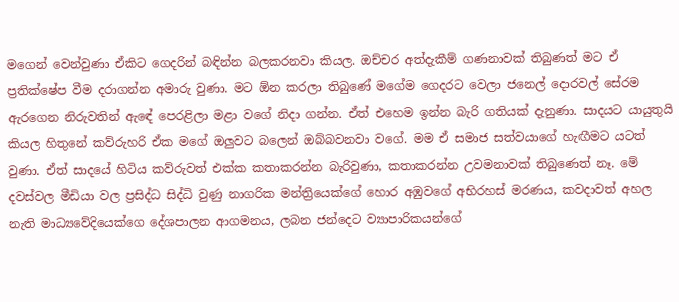මගෙන් වෙන්වුණා ඒකිට ගෙදරින් බඳින්න බලකරනවා කියල. ඔච්චර අත්දැකීම් ගණනාවක් තිබුණත් මට ඒ ප්‍රතික්ෂේප වීම දරාගන්න අමාරු වුණා. මට ඕන කරලා තිබුණේ මගේම ගෙදරට වෙලා ජනෙල් දොරවල් සේරම ඇරගෙන නිරුවතින් ඇඳේ පෙරළිලා මළා වගේ නිදා ගන්න. ඒත් එහෙම ඉන්න බැරි ගතියක් දැනුණා. සාදයට යායුතුයි කියල හිතුනේ කව්රුහරි ඒක මගේ ඔලුවට බලෙන් ඔබ්බවනවා වගේ. මම ඒ සමාජ සත්වයාගේ හැඟීමට යටත් වුණා. ඒත් සාදයේ හිටිය කව්රුවත් එක්ක කතාකරන්න බැරිවුණා, කතාකරන්න උවමනාවක් තිබුණෙත් නෑ. මේ දවස්වල මීඩියා වල ප්‍රසිද්ධ සිද්ධි වුණු නාගරික මන්ත්‍රියෙක්ගේ හොර අඹුවගේ අභිරහස් මරණය, කවදාවත් අහල නැති මාධ්‍යවේදියෙක්ගෙ දේශපාලන ආගමනය, ලබන ජන්දෙට ව්‍යාපාරිකයන්ගේ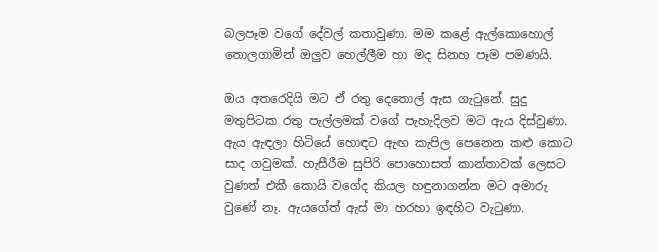බලපෑම වගේ දේවල් කතාවුණා. මම කළේ ඇල්කොහොල් තොලගාමින් ඔලුව හෙල්ලීම හා මද සිනහ පෑම පමණයි.

ඔය අතරෙදියි මට ඒ රතු දෙතොල් ඇස ගැටුනේ. සුදු මතුපිටක රතු පැල්ලමක් වගේ පැහැදිලව මට ඇය දිස්වුණා. ඇය ඇඳලා හිටියේ හොඳට ඇඟ කැපිල පෙනෙන කළු කොට සාද ගවුමක්. හැසීරීම සුපිරි පොහොසත් කාන්තාවක් ලෙසට වුණත් එකී කොයි වගේද කියල හඳුනාගන්න මට අමාරු වුණේ නෑ. ඇයගේත් ඇස් මා හරහා ඉඳහිට වැටුණා.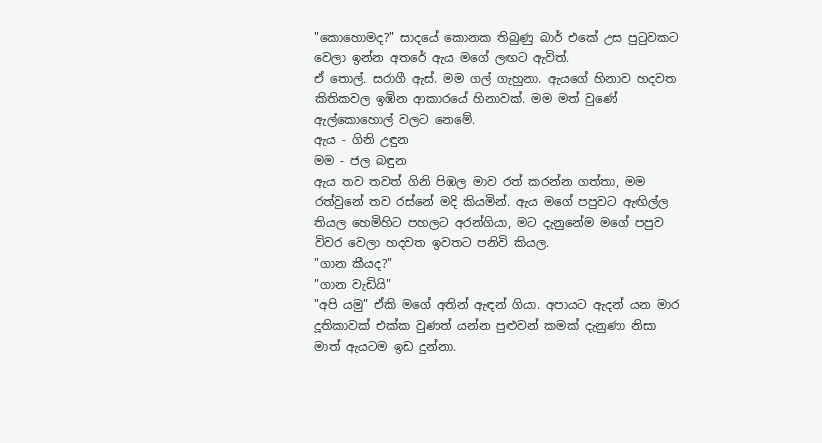"කොහොමද?" සාදයේ කොනක තිබුණු බාර් එකේ උස පුටුවකට වෙලා ඉන්න අතරේ ඇය මගේ ලඟට ඇවිත්.
ඒ තොල්. සරාගී ඇස්. මම ගල් ගැහුනා. ඇයගේ හිනාව හදවත කිතිකවල ඉඹින ආකාරයේ හිනාවක්. මම මත් වුණේ ඇල්කොහොල් වලට නෙමේ.
ඇය - ගිනි උඳුන
මම - ජල බඳුන
ඇය තව තවත් ගිනි පිඹල මාව රත් කරන්න ගත්තා, මම රත්වුනේ තව රස්නේ මදි කියමින්. ඇය මගේ පපුවට ඇඟිල්ල තියල හෙමිහිට පහලට අරන්ගියා, මට දැනුනේම මගේ පපුව විවර වෙලා හදවත ඉවතට පනිවි කියල.
"ගාන කීයද?"
"ගාන වැඩියි"
"අපි යමු" ඒකි මගේ අතින් ඇඳන් ගියා. අපායට ඇදන් යන මාර දූතිකාවක් එක්ක වුණත් යන්න පුළුවන් කමක් දැනුණා නිසා මාත් ඇයටම ඉඩ දුන්නා.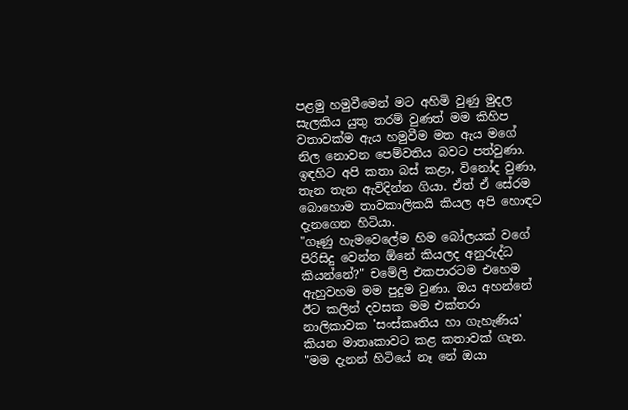පළමු හමුවීමෙන් මට අහිමි වුණු මුදල සැලකිය යුතු තරම් වුණත් මම කිහිප වතාවක්ම ඇය හමුවීම මත ඇය මගේ නිල නොවන පෙම්වතිය බවට පත්වුණා. ඉඳහිට අපි කතා බස් කළා, විනෝද වුණා, තැන තැන ඇවිදින්න ගියා. ඒත් ඒ සේරම බොහොම තාවකාලිකයි කියල අපි හොඳට දැනගෙන හිටියා.
"ගෑණු හැමවෙලේම හිම බෝලයක් වගේ පිරිසිදු වෙන්න ඕනේ කියලද අනුරුද්ධ කියන්නේ?" චමේලි එකපාරටම එහෙම ඇහුවහම මම පුදුම වුණා. ඔය අහන්නේ ඊට කලින් දවසක මම එක්තරා නාලිකාවක 'සංස්කෘතිය හා ගැහැණිය' කියන මාතෘකාවට කළ කතාවක් ගැන.
"මම දැනන් හිටියේ නෑ නේ ඔයා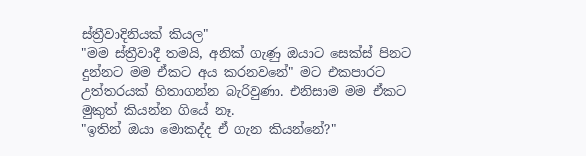ස්ත්‍රීවාදිනියක් කියල"
"මම ස්ත්‍රීවාදී තමයි, අනික් ගැණු ඔයාට සෙක්ස් පිනට දුන්නට මම ඒකට අය කරනවනේ" මට එකපාරට උත්තරයක් හිතාගන්න බැරිවුණා. එනිසාම මම ඒකට මුකුත් කියන්න ගියේ නෑ.
"ඉතින් ඔයා මොකද්ද ඒ ගැන කියන්නේ?"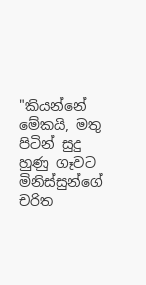"කියන්නේ මේකයි, මතු පිටින් සුදු හුණු ගෑවට මිනිස්සුන්ගේ චරිත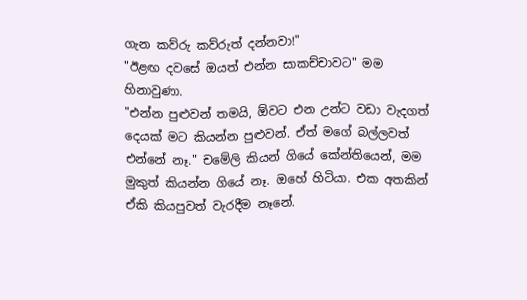ගැන කව්රු කව්රුත් දන්නවා!"
"ඊළඟ දවසේ ඔයත් එන්න සාකච්චාවට" මම හිනාවුණා.
"එන්න පුළුවන් තමයි, ඕවට එන උන්ට වඩා වැදගත් දෙයක් මට කියන්න පුළුවන්. ඒත් මගේ බල්ලවත් එන්නේ නෑ." චමේලි කියන් ගියේ කේන්තියෙන්, මම මුකුත් කියන්න ගියේ නෑ. ඔහේ හිටියා. එක අතකින් ඒකි කියපුවත් වැරදීම නෑනේ.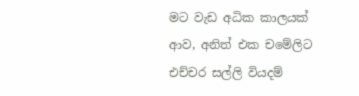මට වැඩ අධික කාලයක් ආව, අනිත් එක චමේලිට එච්චර සල්ලි වියදම්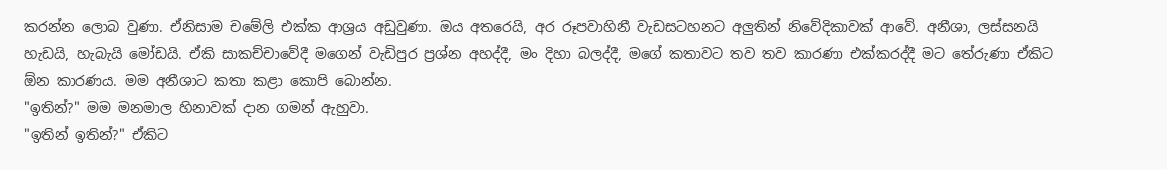කරන්න ලොබ වුණා. ඒනිසාම චමේලි එක්ක ආශ්‍රය අඩුවුණා. ඔය අතරෙයි, අර රූපවාහිනී වැඩසටහනට අලුතින් නිවේදිකාවක් ආවේ. අනීශා, ලස්සනයි හැඩයි, හැබැයි මෝඩයි. ඒකි සාකච්චාවේදී මගෙන් වැඩිපුර ප්‍රශ්න අහද්දී, මං දිහා බලද්දී, මගේ කතාවට තව තව කාරණා එක්කරද්දී මට තේරුණා ඒකිට ඕන කාරණය. මම අනීශාට කතා කළා කොපි බොන්න.
"ඉතින්?" මම මනමාල හිනාවක් දාන ගමන් ඇහුවා.
"ඉතින් ඉතින්?" ඒකිට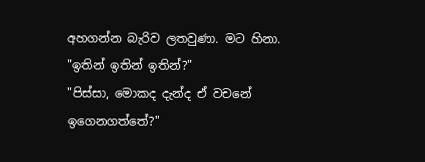අහගන්න බැරිව ලතවුණා. මට හිනා.
"ඉතින් ඉතින් ඉතින්?"
"පිස්සා, මොකද දැන්ද ඒ වචනේ ඉගෙනගත්තේ?"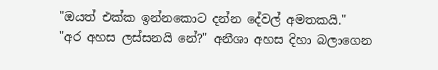"ඔයත් එක්ක ඉන්නකොට දන්න දේවල් අමතකයි."
"අර අහස ලස්සනයි නේ?" අනීශා අහස දිහා බලාගෙන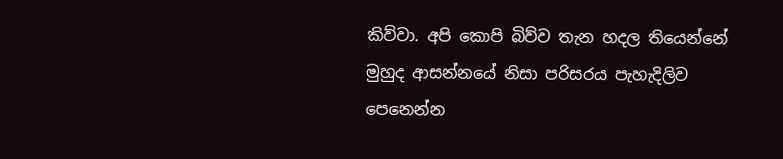කිව්වා. අපි කොපි බිව්ව තැන හදල තියෙන්නේ මුහුද ආසන්නයේ නිසා පරිසරය පැහැදිලිව පෙනෙන්න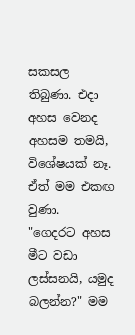සකසල තිබුණා. එදා අහස වෙනද අහසම තමයි, විශේෂයක් නෑ. ඒත් මම එකඟ වුණා.
"ගෙදරට අහස මීට වඩා ලස්සනයි, යමුද බලන්න?" මම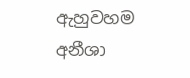ඇහුවහම අනීශා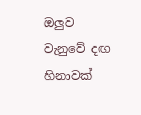ඔලුව වැනුවේ දඟ හිනාවක්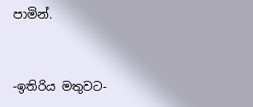පාමින්.


-ඉතිරිය මතුවට-